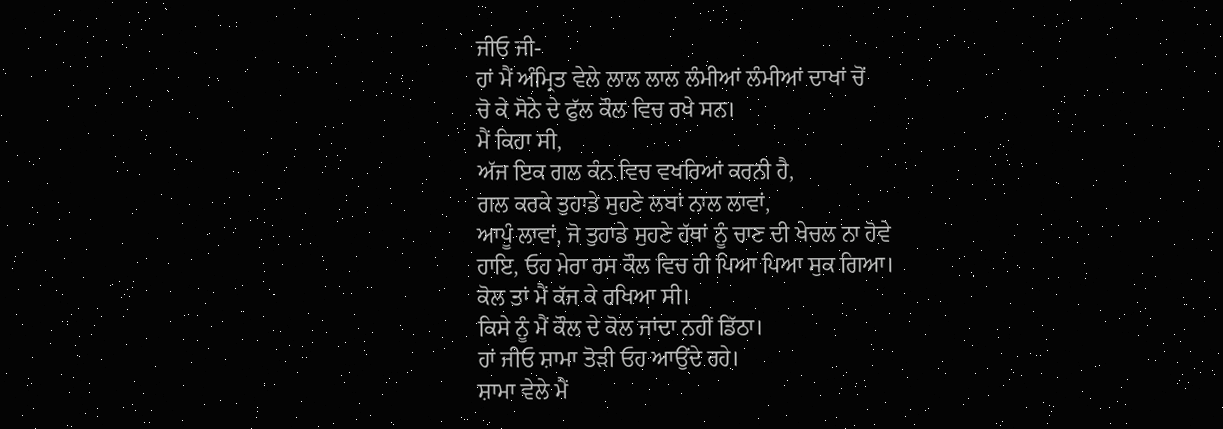ਜੀਓ ਜੀ-
ਹਾਂ ਮੈਂ ਅੰਮ੍ਰਿਤ ਵੇਲੇ ਲਾਲ ਲਾਲ ਲੰਮੀਆਂ ਲੰਮੀਆਂ ਦਾਖਾਂ ਚੋਂ
ਚੋ ਕੇ ਸੋਨੇ ਦੇ ਫੁੱਲ ਕੌਲ ਵਿਚ ਰਖੇ ਸਨ।
ਮੈਂ ਕਿਹਾ ਸੀ,
ਅੱਜ ਇਕ ਗਲ ਕੰਨ ਵਿਚ ਵਖਰਿਆਂ ਕਰਨੀ ਹੈ,
ਗਲ ਕਰਕੇ ਤੁਹਾਡੇ ਸੁਹਣੇ ਲਬਾਂ ਨਾਲ ਲਾਵਾਂ,
ਆਪੂੰ ਲਾਵਾਂ, ਜੋ ਤੁਹਾਡੇ ਸੁਹਣੇ ਹੱਥਾਂ ਨੂੰ ਚਾਣ ਦੀ ਖੇਚਲ ਨਾ ਹੋਵੇ
ਹਾਇ, ਓਹ ਮੇਰਾ ਰਸ ਕੌਲ ਵਿਚ ਹੀ ਪਿਆ ਪਿਆ ਸੁਕ ਗਿਆ।
ਕੋਲ ਤਾਂ ਮੈਂ ਕੱਜ ਕੇ ਰਖਿਆ ਸੀ।
ਕਿਸੇ ਨੂੰ ਮੈਂ ਕੌਲ ਦੇ ਕੋਲ ਜਾਂਦਾ ਨਹੀਂ ਡਿੱਠਾ।
ਹਾਂ ਜੀਓ ਸ਼ਾਮਾ ਤੋੜੀ ਓਹ ਆਉਂਦੇ ਰਹੇ।
ਸ਼ਾਮਾ ਵੇਲੇ ਮੈਂ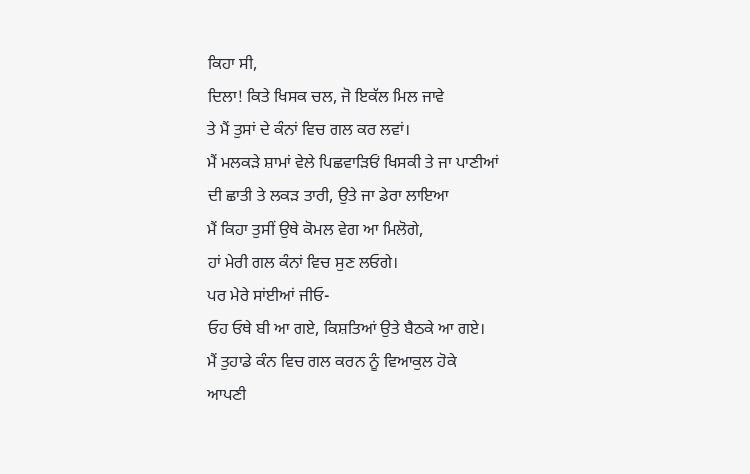ਕਿਹਾ ਸੀ,
ਦਿਲਾ! ਕਿਤੇ ਖਿਸਕ ਚਲ, ਜੋ ਇਕੱਲ ਮਿਲ ਜਾਵੇ
ਤੇ ਮੈਂ ਤੁਸਾਂ ਦੇ ਕੰਨਾਂ ਵਿਚ ਗਲ ਕਰ ਲਵਾਂ।
ਮੈਂ ਮਲਕੜੇ ਸ਼ਾਮਾਂ ਵੇਲੇ ਪਿਛਵਾੜਿਓਂ ਖਿਸਕੀ ਤੇ ਜਾ ਪਾਣੀਆਂ
ਦੀ ਛਾਤੀ ਤੇ ਲਕੜ ਤਾਰੀ, ਉਤੇ ਜਾ ਡੇਰਾ ਲਾਇਆ
ਮੈਂ ਕਿਹਾ ਤੁਸੀਂ ਉਥੇ ਕੋਮਲ ਵੇਗ ਆ ਮਿਲੋਗੇ,
ਹਾਂ ਮੇਰੀ ਗਲ ਕੰਨਾਂ ਵਿਚ ਸੁਣ ਲਓਗੇ।
ਪਰ ਮੇਰੇ ਸਾਂਈਆਂ ਜੀਓ-
ਓਹ ਓਥੇ ਬੀ ਆ ਗਏ, ਕਿਸ਼ਤਿਆਂ ਉਤੇ ਬੈਠਕੇ ਆ ਗਏ।
ਮੈਂ ਤੁਹਾਡੇ ਕੰਨ ਵਿਚ ਗਲ ਕਰਨ ਨੂੰ ਵਿਆਕੁਲ ਹੋਕੇ
ਆਪਣੀ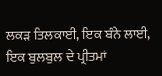ਲਕੜ ਤਿਲਕਾਈ, ਇਕ ਬੰਨੇ ਲਾਈ,
ਇਕ ਬੁਲਬੁਲ ਦੇ ਪ੍ਰੀਤਮਾਂ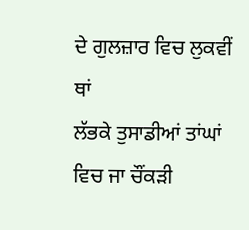ਦੇ ਗੁਲਜ਼ਾਰ ਵਿਚ ਲੁਕਵੀਂ ਥਾਂ
ਲੱਭਕੇ ਤੁਸਾਡੀਆਂ ਤਾਂਘਾਂ ਵਿਚ ਜਾ ਚੌਂਕੜੀ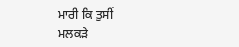ਮਾਰੀ ਕਿ ਤੁਸੀਂ
ਮਲਕੜੇ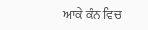ਆਕੇ ਕੰਨ ਵਿਚ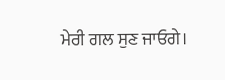ਮੇਰੀ ਗਲ ਸੁਣ ਜਾਓਗੇ।